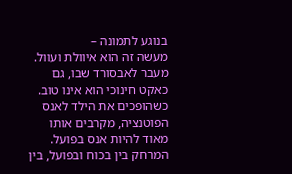בנוגע לתמונה –
מעשה זה הוא איוולת ועוול. מעבר לאבסורד שבו, גם כאקט חינוכי הוא אינו טוב. כשהופכים את הילד לאנס הפוטנציה, מקרבים אותו מאוד להיות אנס בפועל. המרחק בין בכוח ובפועל, בין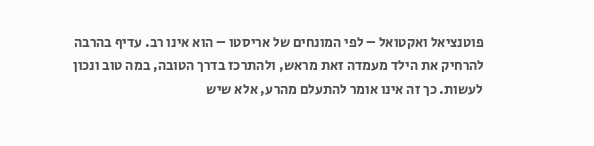פוטנציאל ואקטואל – לפי המונחים של אריסטו – הוא אינו רב. עדיף בהרבה להרחיק את הילד מעמדה זאת מראש, ולהתרכז בדרך הטובה, במה טוב ונכון לעשות. כך זה אינו אומר להתעלם מהרע, אלא שיש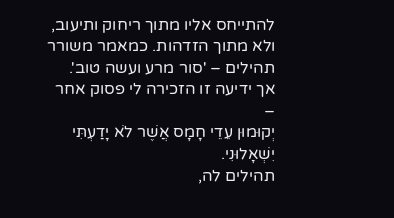להתייחס אליו מתוך ריחוק ותיעוב, ולא מתוך הזדהות. כמאמר משורר תהילים – 'סור מרע ועשה טוב'.
אך ידיעה זו הזכירה לי פסוק אחר –
יְקוּמוּן עֵדֵי חָמָס אֲשֶׁר לֹא יָדַעְתִּי יִשְׁאָלוּנִי.
תהילים לה,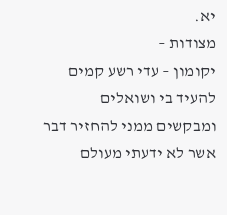יא.
מצודות –
יקומון – עדי רשע קמים להעיד בי ושואלים ומבקשים ממני להחזיר דבר אשר לא ידעתי מעולם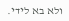ולא בא לידי.